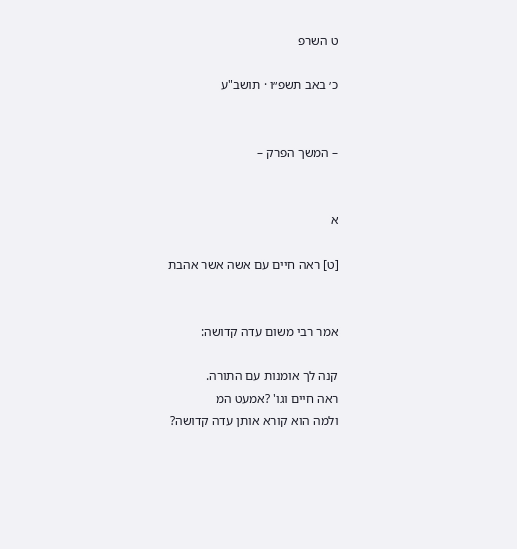ט השרפ

כ׳ באב תשפ״ו · תושב"ע


– המשך הפרק –


א

[ט] ראה חיים עם אשה אשר אהבת


אמר רבי משום עדה קדושה:

קנה לך אומנות עם התורה.
ראה חיים וגו' ?אמעט המ
ולמה הוא קורא אותן עדה קדושה?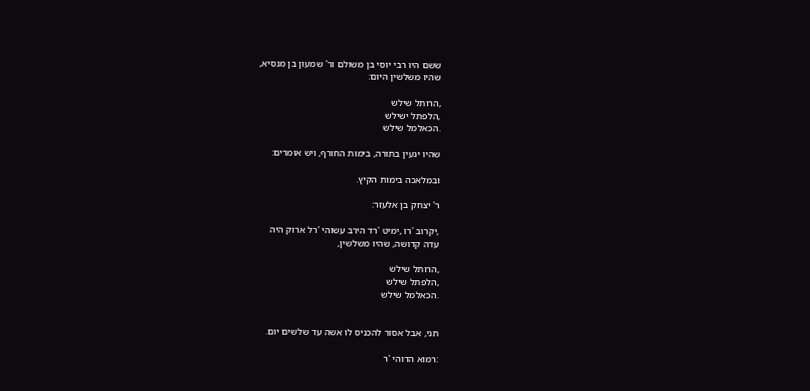ששם היו רבי יוסי בן משולם ור' שמעון בן מנסיא,
שהיו משלשין היום:

,הרותל שילש
,הלפתל ישילש
.הכאלמל שילש

שהיו יגעין בתורה, בימות החורף, ויש אומרים:

ובמלאכה בימות הקיץ.

ר' יצחק בן אלעזר:

,יקרוב 'רו ,ימיט 'רד הירב עשוהי 'רל ארוק היה
עדה קדושה, שהיו משלשין,

,הרותל שילש
,הלפתל שילש
.הכאלמל שילש


תני, אבל אסור להכניס לו אשה עד שלשים יום.

:רמוא הדוהי 'ר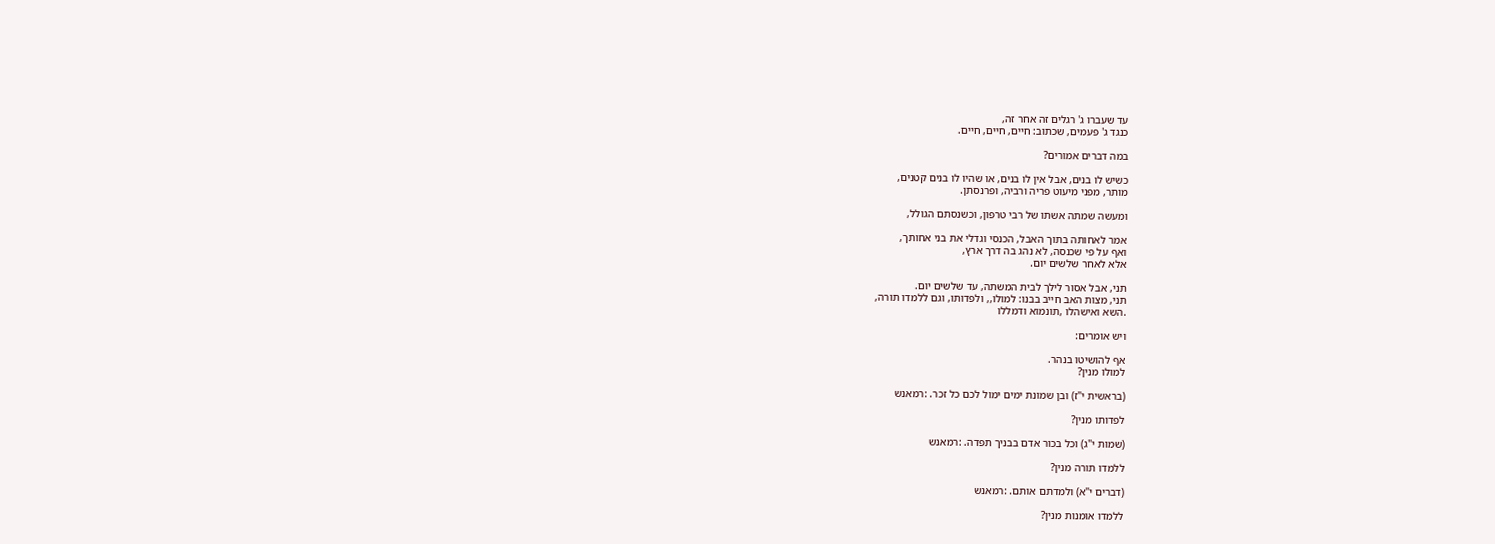עד שעברו ג' רגלים זה אחר זה,
כנגד ג' פעמים, שכתוב: חיים, חיים, חיים.

במה דברים אמורים?

כשיש לו בנים, אבל אין לו בנים, או שהיו לו בנים קטנים,
מותר, מפני מיעוט פריה ורביה, ופרנסתן.

ומעשה שמתה אשתו של רבי טרפון, וכשנסתם הגולל,

אמר לאחותה בתוך האבל, הכנסי וגדלי את בני אחותך,
ואף על פי שכנסה, לא נהג בה דרך ארץ,
אלא לאחר שלשים יום.

תני, אבל אסור לילך לבית המשתה, עד שלשים יום.
תני, מצות האב חייב בבנו: למולו,, ולפדותו, וגם ללמדו תורה,
.השא ואישהלו ,תונמוא ודמללו

ויש אומרים:

אף להושיטו בנהר.
למולו מנין?

(בראשית י"ז) ובן שמונת ימים ימול לכם כל זכר. :רמאנש

לפדותו מנין?

(שמות י"ג) וכל בכור אדם בבניך תפדה. :רמאנש

ללמדו תורה מנין?

(דברים י"א) ולמדתם אותם. :רמאנש

ללמדו אומנות מנין?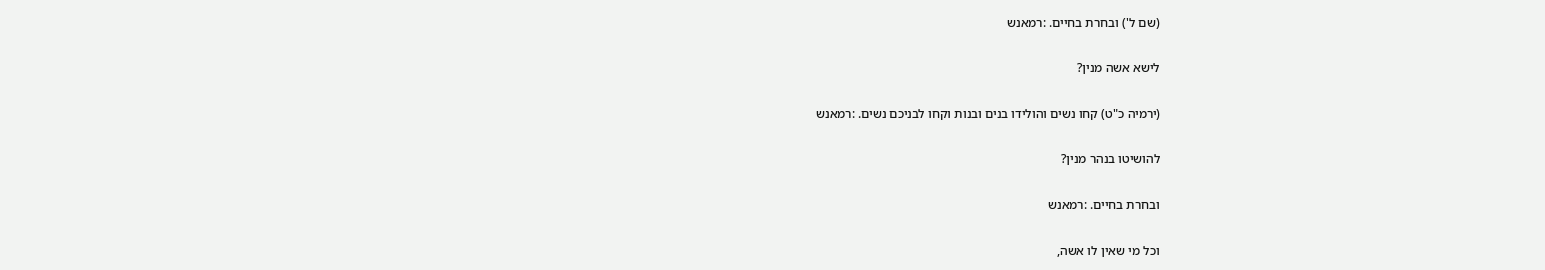(שם ל') ובחרת בחיים. :רמאנש

לישא אשה מנין?

(ירמיה כ"ט) קחו נשים והולידו בנים ובנות וקחו לבניכם נשים. :רמאנש

להושיטו בנהר מנין?

ובחרת בחיים. :רמאנש

וכל מי שאין לו אשה,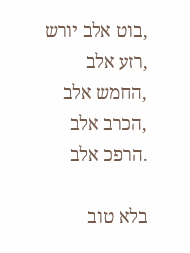,בוט אלב יורש
,רזע אלב
,החמש אלב
,הכרב אלב
.הרפכ אלב

בלא טוב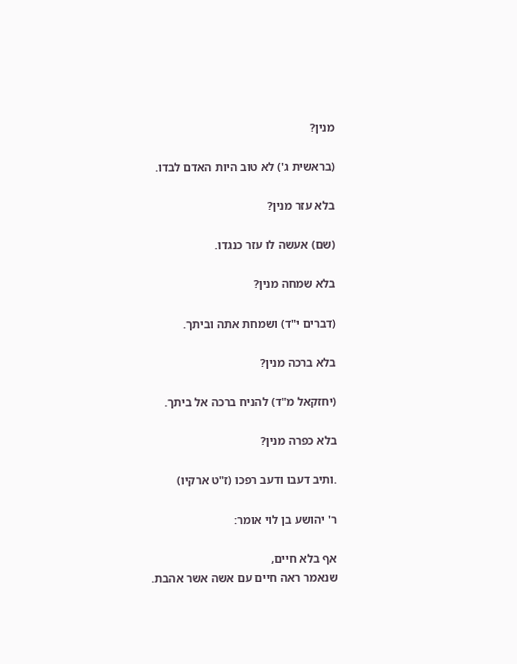מנין?

(בראשית ג') לא טוב היות האדם לבדו.

בלא עזר מנין?

(שם) אעשה לו עזר כנגדו.

בלא שמחה מנין?

(דברים י"ד) ושמחת אתה וביתך.

בלא ברכה מנין?

(יחזקאל מ"ד) להניח ברכה אל ביתך.

בלא כפרה מנין?

.ותיב דעבו ודעב רפכו (ז"ט ארקיו)

ר' יהושע בן לוי אומר:

אף בלא חיים,
שנאמר ראה חיים עם אשה אשר אהבת.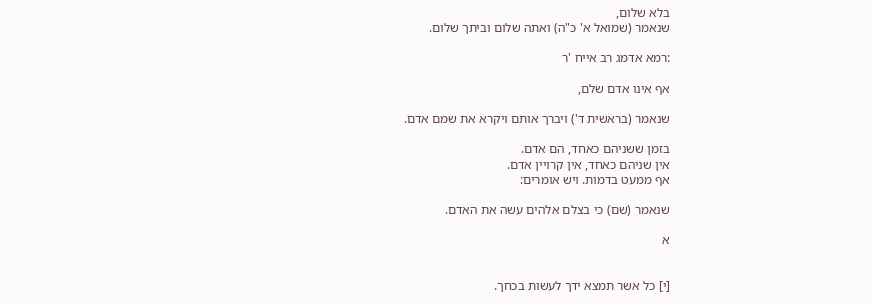בלא שלום,
שנאמר (שמואל א' כ"ה) ואתה שלום וביתך שלום.

:רמא אדמג רב אייח 'ר

אף אינו אדם שלם,

שנאמר (בראשית ד') ויברך אותם ויקרא את שמם אדם.

בזמן ששניהם כאחד, הם אדם.
אין שניהם כאחד, אין קרויין אדם.
אף ממעט בדמות. ויש אומרים:

שנאמר (שם) כי בצלם אלהים עשה את האדם.

א


[י] כל אשר תמצא ידך לעשות בכחך.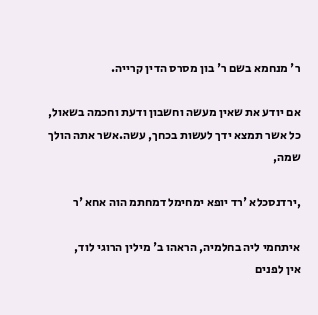ר' מנחמא בשם ר' בון מסרס הדין קרייה.

אם יודע את שאין מעשה וחשבון ודעת וחכמה בשאול,
כל אשר תמצא ידך לעשות בכחך, עשה.אשר אתה הולך שמה,

,ירדנסכלא 'רד יופא ימחימל דמחתמ הוה אחא 'ר

איתחמי ליה בחלמיה, הראהו ב' מילין הרוגי לוד,
אין לפנים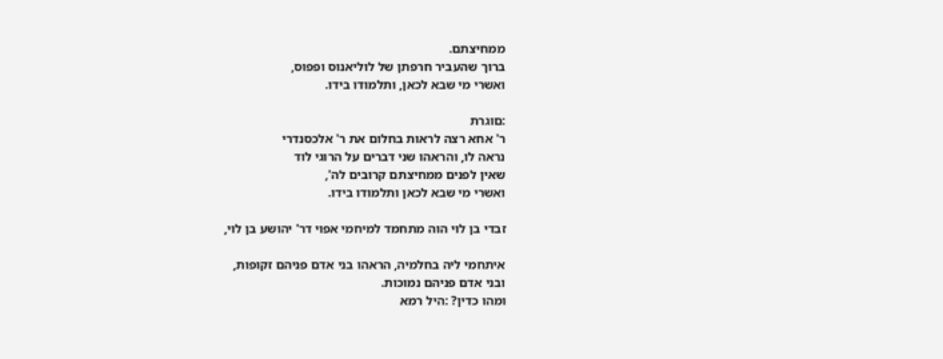ממחיצתם.
ברוך שהעביר חרפתן של לוליאנוס ופפוס,
ואשרי מי שבא לכאן, ותלמודו בידו.

:םוגרת
ר' אחא רצה לראות בחלום את ר' אלכסנדרי
נראה לו, והראהו שני דברים על הרוגי לוד
שאין לפנים ממחיצתם קרובים לה',
ואשרי מי שבא לכאן ותלמודו בידו.

זבדי בן לוי הוה מתחמד למיחמי אפוי דר' יהושע בן לוי,

איתחמי ליה בחלמיה, הראהו בני אדם פניהם זקופות,
ובני אדם פניהם נמוכות.
ומהו כדין? :היל רמא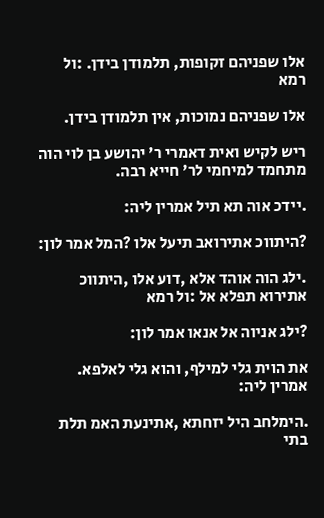אלו שפניהם זקופות, תלמודן בידן. :ול רמא

אלו שפניהם נמוכות, אין תלמודן בידן.

ריש לקיש ואית דאמרי ר' יהושע בן לוי הוה מתחמד למיחמי לר' חייא רבה.

.יידכ אוה תא תיל אמרין ליה:

?היתווכ אתירואב תיעל אלו ?המל אמר לון:

.ילג הוה אוהד אלא ,דוע אלו ,היתווכ אתירוא תפלא אל :ול רמא

?ילג אניוה אל אנאו אמר לון:

את הוית גלי למילף, והוא גלי לאלפא. אמרין ליה:

.הימלחב היל יזחתא ,אתינעת האמ תלת בתי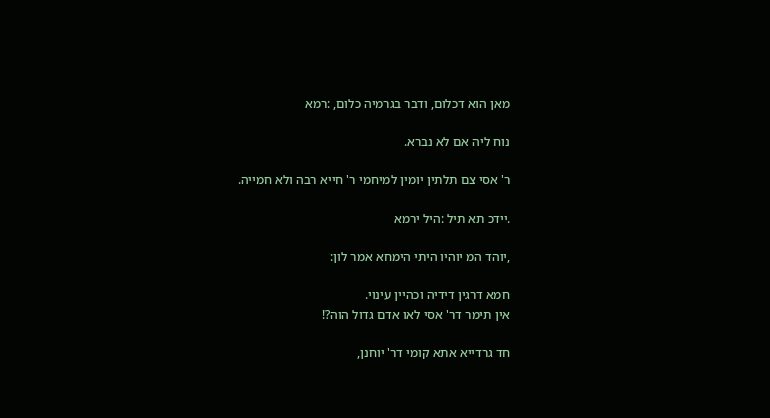מאן הוא דכלום, ודבר בגרמיה כלום, :רמא

נוח ליה אם לא נברא.

ר' אסי צם תלתין יומין למיחמי ר' חייא רבה ולא חמייה.

.יידכ תא תיל :היל ירמא

,יוהד המ יוהיו היתי הימחא אמר לון:

חמא דרגין דידיה וכהיין עינוי.
אין תימר דר' אסי לאו אדם גדול הוה?!

חד גרדייא אתא קומי דר' יוחנן,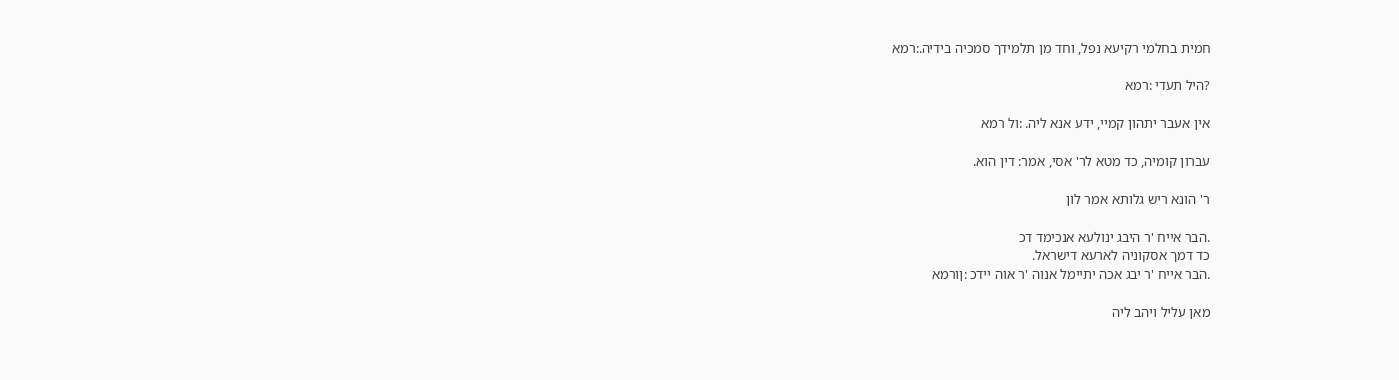חמית בחלמי רקיעא נפל, וחד מן תלמידך סמכיה בידיה.:רמא

?היל תעדי :רמא

אין אעבר יתהון קמיי, ידע אנא ליה. :ול רמא

עברון קומיה, כד מטא לר' אסי, אמר: דין הוא.

ר' הונא ריש גלותא אמר לון

.הבר אייח 'ר היבג ינולעא אנכימד דכ
כד דמך אסקוניה לארעא דישראל.
.הבר אייח 'ר יבג אכה יתיימל אנוה 'ר אוה יידכ :ןורמא

מאן עליל ויהב ליה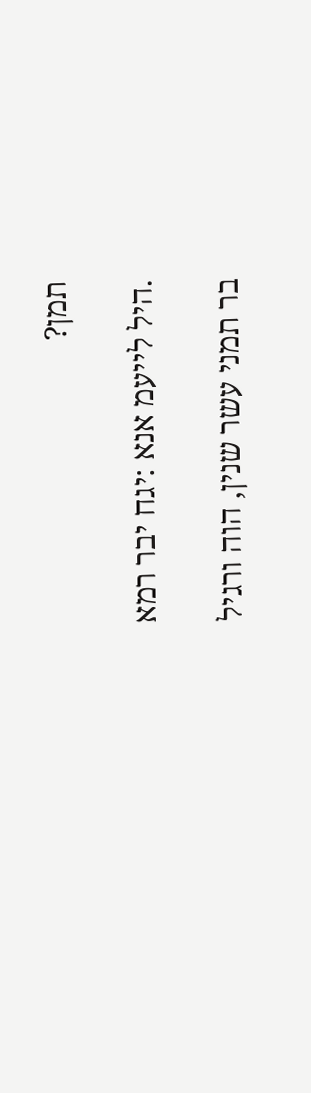תמן?

.היל לייעמ אנא :יגח יבר רמא

בר תמני עשר שנין, הוה ורגיל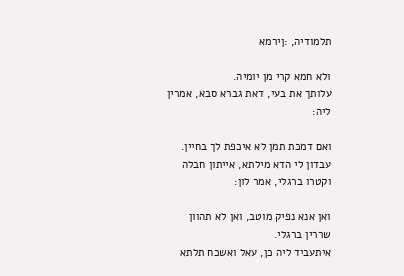תלמודיה, :ןירמא

ולא חמא קרי מן יומיה.
עלותך את בעי, דאת גברא סבא, אמרין ליה:

ואם דמכת תמן לא איכפת לך בחיין.
עבדון לי הדא מילתא, אייתון חבלה וקטרו ברגלי, אמר לון:

ואן אנא נפיק מוטב, ואן לא תהוון שררין ברגלי.
איתעביד ליה כן, עאל ואשכח תלתא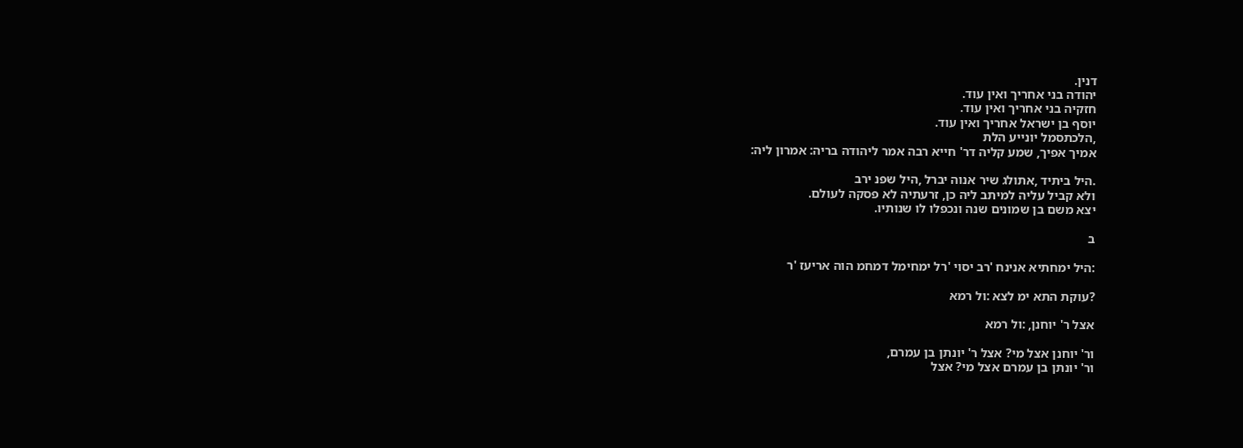דנין.
יהודה בני אחריך ואין עוד.
חזקיה בני אחריך ואין עוד.
יוסף בן ישראל אחריך ואין עוד.
,הלכתסמל יונייע הלת
אמיך אפיך, שמע קליה דר' חייא רבה אמר ליהודה בריה: אמרון ליה:

.היל ביתיד ,אתולג שיר אנוה יברל ,היל שפנ ירב
ולא קביל עליה למיתב ליה כן, זרעתיה לא פסקה לעולם.
יצא משם בן שמונים שנה ונכפלו לו שנותיו.

ב

:היל ימחתיא אנינח 'רב יסוי 'רל ימחימל דמחמ הוה אריעז 'ר

?עוקת התא ימ לצא :ול רמא

אצל ר' יוחנן, :ול רמא

ור' יוחנן אצל מי? אצל ר' יונתן בן עמרם,
ור' יונתן בן עמרם אצל מי? אצל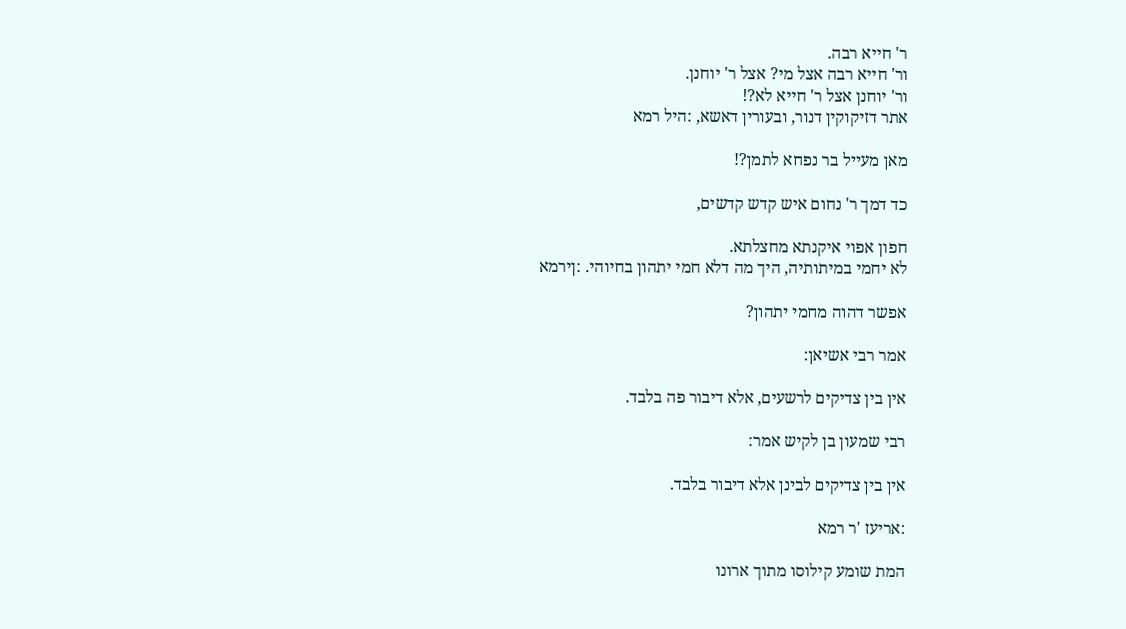ר' חייא רבה.
ור' חייא רבה אצל מי? אצל ר' יוחנן.
ור' יוחנן אצל ר' חייא לא?!
אתר דזיקוקין דנור, ובעורין דאשא, :היל רמא

מאן מעייל בר נפחא לתמן?!

כד דמך ר' נחום איש קדש קדשים,

חפון אפוי איקנתא מחצלתא.
לא יחמי במיתותיה, היך מה דלא חמי יתהון בחיוהי. :ןירמא

אפשר דהוה מחמי יתהון?

אמר רבי אשיאן:

אין בין צדיקים לרשעים, אלא דיבור פה בלבד.

רבי שמעון בן לקיש אמר:

אין בין צדיקים לבינן אלא דיבור בלבד.

:אריעז 'ר רמא

המת שומע קילוסו מתוך ארונו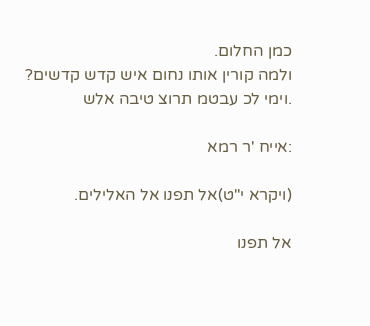כמן החלום.
ולמה קורין אותו נחום איש קדש קדשים?
.וימי לכ עבטמ תרוצ טיבה אלש

:אייח 'ר רמא

(ויקרא י"ט)אל תפנו אל האלילים.

אל תפנו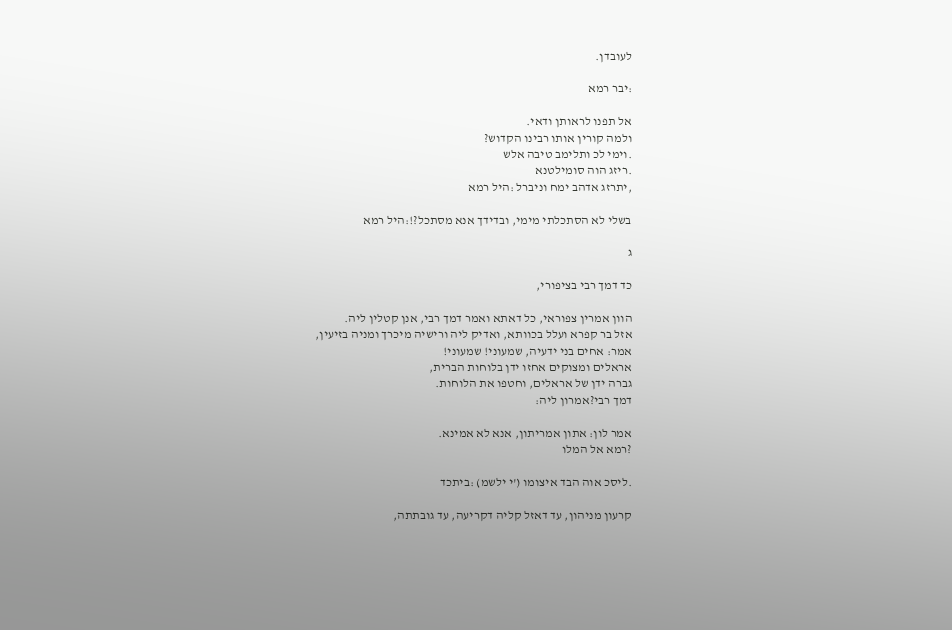לעובדן.

:יבר רמא

אל תפנו לראותן ודאי.
ולמה קורין אותו רבינו הקדוש?
.וימי לכ ותלימב טיבה אלש
.ריזג הוה סומילטנא
,יתרזג אדהב ימח וניברל :היל רמא

בשלי לא הסתכלתי מימי, ובדידך אנא מסתכל?!:היל רמא

ג

כד דמך רבי בציפורי,

הוון אמרין צפוראי, כל דאתא ואמר דמך רבי, אנן קטלין ליה.
אזל בר קפרא ועלל בכוותא, ואדיק ליה ורישיה מיכרך ומניה בזיעין,
אמר: אחים בני ידעיה, שמעוני! שמעוני!
אראלים ומצוקים אחזו ידן בלוחות הברית,
גברה ידן של אראלים, וחטפו את הלוחות.
דמך רבי?אמרון ליה:

אמר לון: אתון אמריתון, אנא לא אמינא.
?רמא אל המלו

.ליסכ אוה הבד איצומו ('י ילשמ) :ביתכד

קרעון מניהון, עד דאזל קליה דקריעה, עד גובתתה,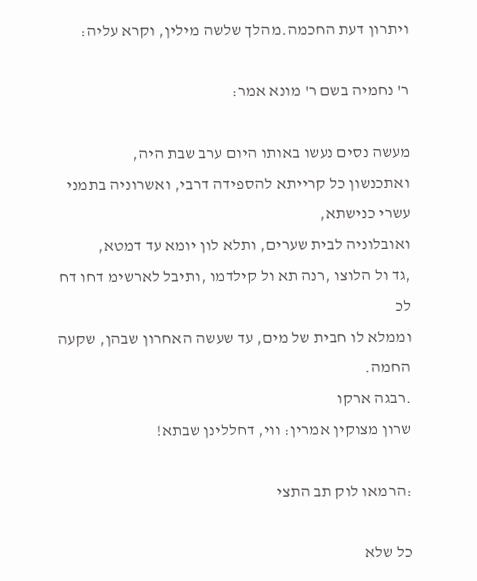ויתרון דעת החכמה.מהלך שלשה מילין, וקרא עליה:

ר' נחמיה בשם ר' מונא אמר:

מעשה נסים נעשו באותו היום ערב שבת היה,
ואתכנשון כל קרייתא להספידה דרבי, ואשרוניה בתמני עשרי כנישתא,
ואובלוניה לבית שערים, ותלא לון יומא עד דמטא,
,גד ול הלוצו ,רנה תא ול קילדמו ,ותיבל לארשימ דחו דח לכ
וממלא לו חבית של מים, עד שעשה האחרון שבהן, שקעה החמה.
.רבגה ארקו
שרון מצוקין אמרין: ווי, דחללינן שבתא!

:הרמאו לוק תב התצי

כל שלא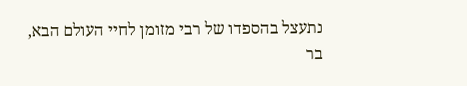נתעצל בהספדו של רבי מזומן לחיי העולם הבא,
בר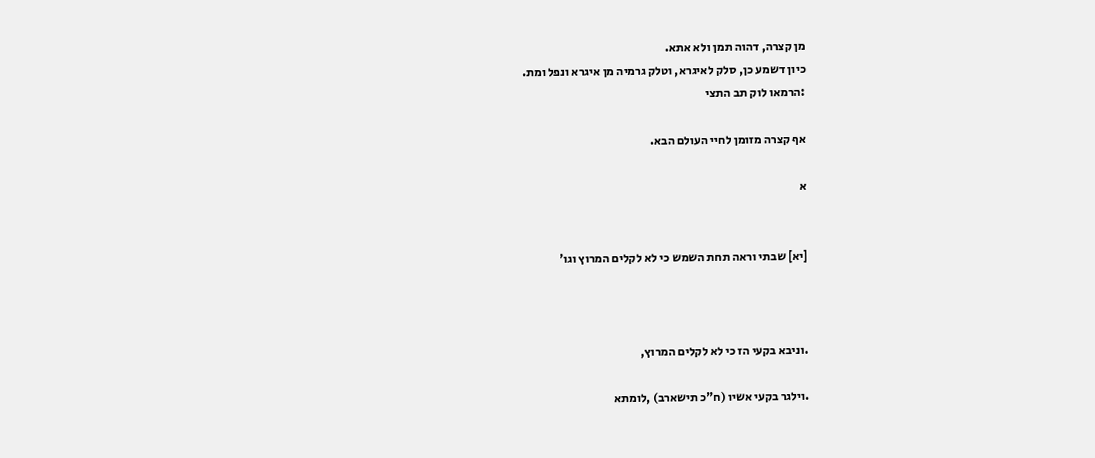מן קצרה, דהוה תמן ולא אתא.
כיון דשמע כן, סלק לאיגרא, וטלק גרמיה מן איגרא ונפל ומת.
:הרמאו לוק תב התצי

אף קצרה מזומן לחיי העולם הבא.

א


[יא] שבתי וראה תחת השמש כי לא לקלים המרוץ וגו'



.וניבא בקעי הז כי לא לקלים המרוץ,

.וילגר בקעי אשיו (ח"כ תישארב) ,לומתא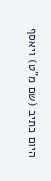היום כתיב (שם מ"ט) ויאסף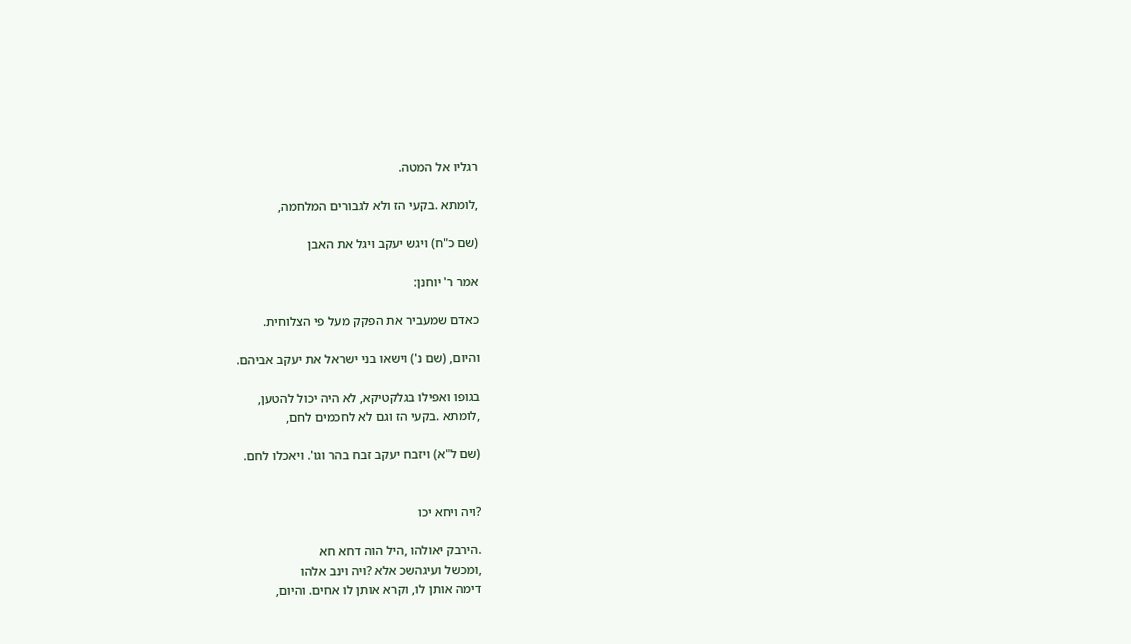רגליו אל המטה.

,לומתא .בקעי הז ולא לגבורים המלחמה,

(שם כ"ח) ויגש יעקב ויגל את האבן

אמר ר' יוחנן:

כאדם שמעביר את הפקק מעל פי הצלוחית.

והיום, (שם נ') וישאו בני ישראל את יעקב אביהם.

בגופו ואפילו בגלקטיקא, לא היה יכול להטען,
,לומתא .בקעי הז וגם לא לחכמים לחם,

(שם ל"א) ויזבח יעקב זבח בהר וגו'. ויאכלו לחם.


?ויה ויחא יכו

.הירבק יאולהו ,היל הוה דחא חא
,ומכשל ועיגהשכ אלא ?ויה וינב אלהו
דימה אותן לו, וקרא אותן לו אחים. והיום,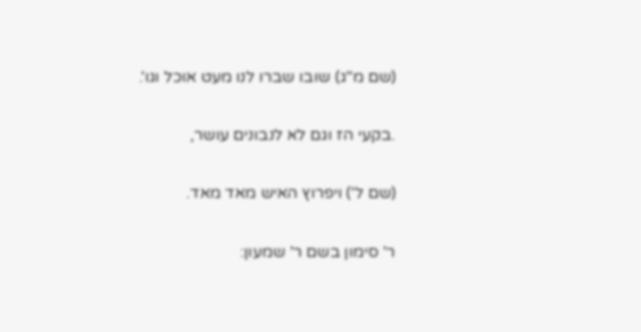(שם מ"ג) שובו שברו לנו מעט אוכל וגו'.

.בקעי הז וגם לא לנבונים עושר,

(שם ל') ויפרוץ האיש מאד מאד.

ר' סימון בשם ר' שמעון: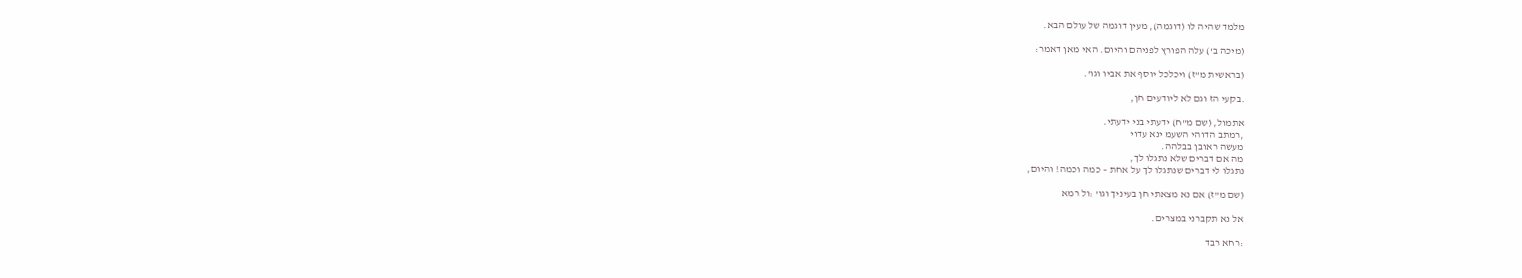מלמד שהיה לו (דוגמה), מעין דוגמה של עולם הבא.

(מיכה ב') עלה הפורץ לפניהם והיום. האי מאן דאמר:

(בראשית מ"ז) ויכלכל יוסף את אביו וגו'.

.בקעי הז וגם לא ליודעים חן,

אתמול, (שם מ"ח) ידעתי בני ידעתי.
,רמתב הדוהי השעמ ינא עדוי
מעשה ראובן בבלהה.
מה אם דברים שלא נתגלו לך,
נתגלו לי דברים שנתגלו לך על אחת – כמה וכמה! והיום,

(שם מ"ז) אם נא מצאתי חן בעיניך וגו' :ול רמא

אל נא תקברני במצרים.

:רחא רבד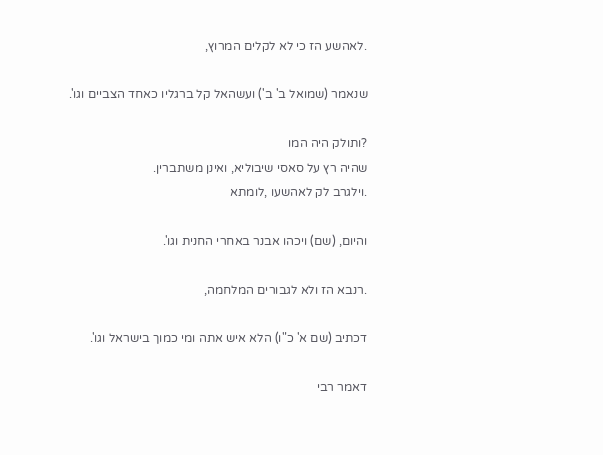.לאהשע הז כי לא לקלים המרוץ,

שנאמר (שמואל ב' ב') ועשהאל קל ברגליו כאחד הצביים וגו'.

?ותולק היה המו
שהיה רץ על סאסי שיבוליא, ואינן משתברין.
.וילגרב לק לאהשעו ,לומתא

והיום, (שם) ויכהו אבנר באחרי החנית וגו'.

.רנבא הז ולא לגבורים המלחמה,

דכתיב (שם א' כ"ו) הלא איש אתה ומי כמוך בישראל וגו'.

דאמר רבי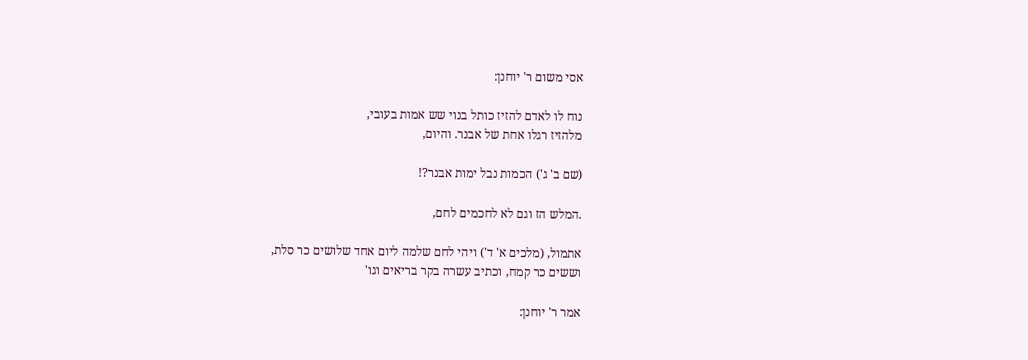אסי משום ר' יוחנן:

נוח לו לאדם להזיז כותל בנוי שש אמות בעובי,
מלהזיז רגלו אחת של אבנר. והיום,

(שם ב' ג') הכמות נבל ימות אבנר?!

.המלש הז וגם לא לחכמים לחם,

אתמול, (מלכים א' ד') ויהי לחם שלמה ליום אחד שלושים כר סלת,
וששים כר קמח, וכתיב עשרה בקר בריאים וגו'

אמר ר' יוחנן: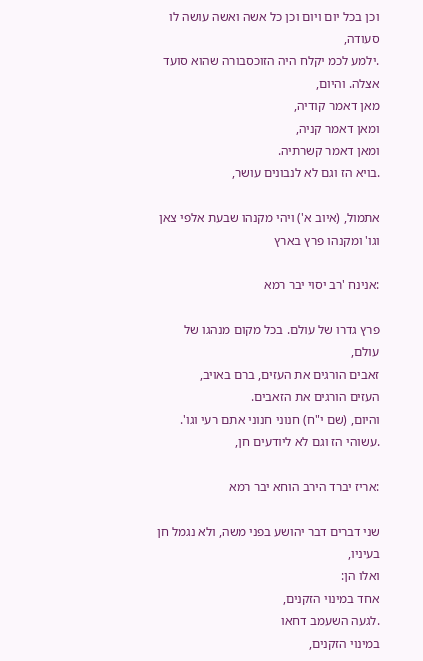וכן בכל יום ויום וכן כל אשה ואשה עושה לו סעודה,
.ילמע לכמ יקלח היה הזוכסבורה שהוא סועד אצלה. והיום,
מאן דאמר קודיה,
ומאן דאמר קניה,
ומאן דאמר קשרתיה.
.בויא הז וגם לא לנבונים עושר,

אתמול, (איוב א') ויהי מקנהו שבעת אלפי צאן וגו' ומקנהו פרץ בארץ

:אנינח 'רב יסוי יבר רמא

פרץ גדרו של עולם. בכל מקום מנהגו של עולם,
זאבים הורגים את העזים, ברם באויב,
העזים הורגים את הזאבים.
והיום, (שם י"ח) חנוני חנוני אתם רעי וגו'.
.עשוהי הז וגם לא ליודעים חן,

:אריז יברד הירב הוחא יבר רמא

שני דברים דבר יהושע בפני משה, ולא נגמל חן בעיניו,
ואלו הן:
אחד במינוי הזקנים,
.לגעה השעמב דחאו
במינוי הזקנים,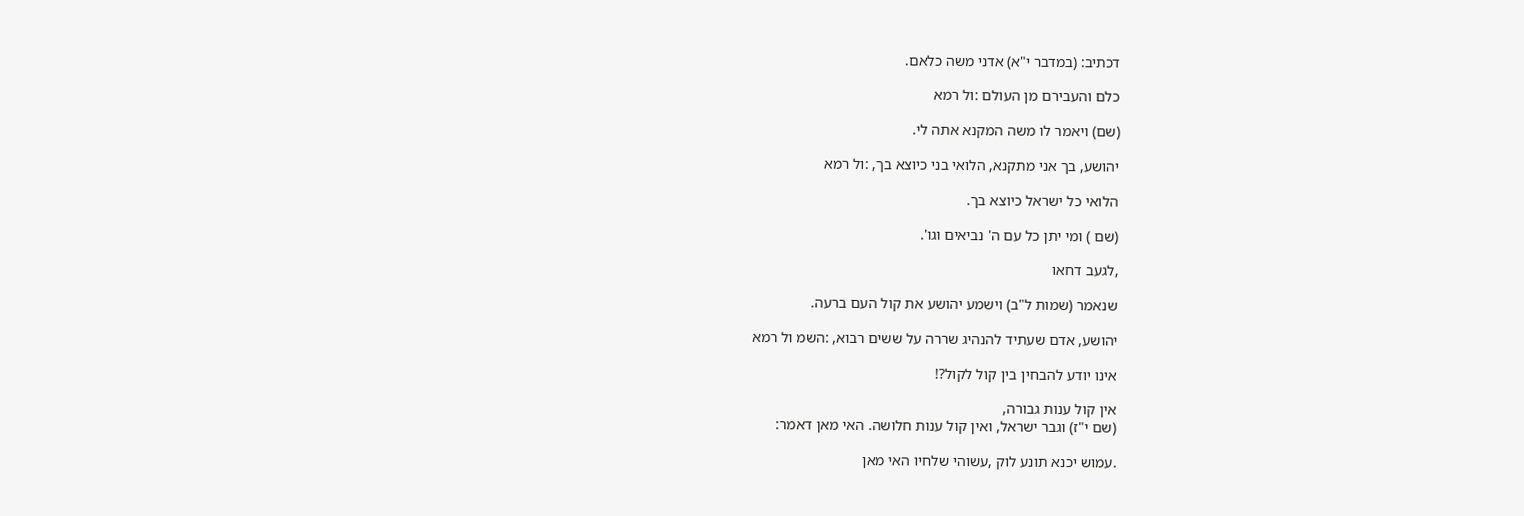דכתיב: (במדבר י"א) אדני משה כלאם.

כלם והעבירם מן העולם :ול רמא

(שם) ויאמר לו משה המקנא אתה לי.

יהושע, בך אני מתקנא, הלואי בני כיוצא בך, :ול רמא

הלואי כל ישראל כיוצא בך.

(שם ) ומי יתן כל עם ה' נביאים וגו'.

,לגעב דחאו

שנאמר (שמות ל"ב) וישמע יהושע את קול העם ברעה.

יהושע, אדם שעתיד להנהיג שררה על ששים רבוא, :השמ ול רמא

אינו יודע להבחין בין קול לקול?!

אין קול ענות גבורה,
(שם י"ז) וגבר ישראל, ואין קול ענות חלושה. האי מאן דאמר:

.עמוש יכנא תונע לוק ,עשוהי שלחיו האי מאן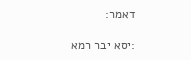דאמר:

:יסא יבר רמא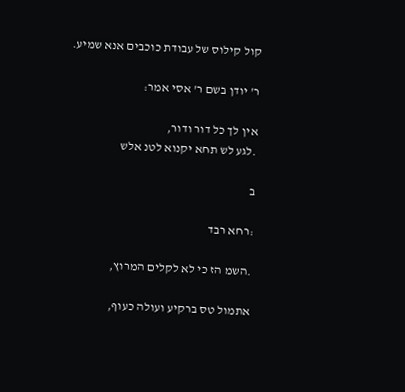קול קילוס של עבודת כוכבים אנא שמיע.

ר' יודן בשם ר' אסי אמר:

אין לך כל דור ודור,
.לגע לש תחא יקנוא לטנ אלש

ב

:רחא רבד

.השמ הז כי לא לקלים המרוץ,

אתמול טס ברקיע ועולה כעוף,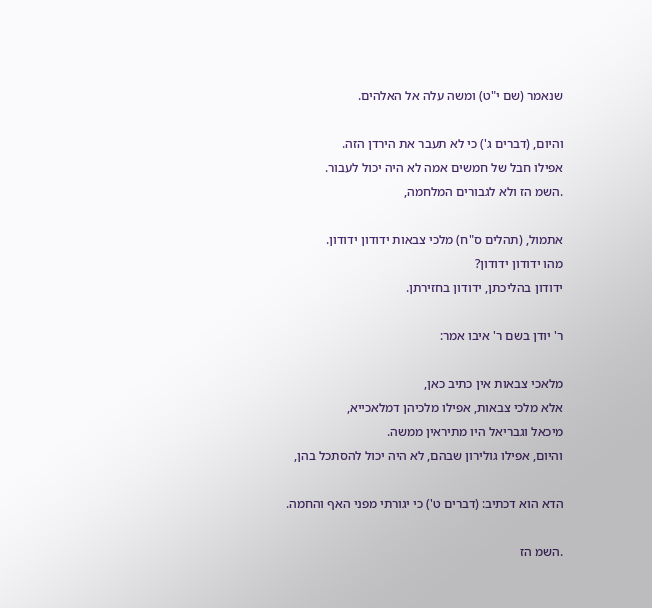שנאמר (שם י"ט) ומשה עלה אל האלהים.

והיום, (דברים ג') כי לא תעבר את הירדן הזה.
אפילו חבל של חמשים אמה לא היה יכול לעבור.
.השמ הז ולא לגבורים המלחמה,

אתמול, (תהלים ס"ח) מלכי צבאות ידודון ידודון.
מהו ידודון ידודון?
ידודון בהליכתן, ידודון בחזירתן.

ר' יודן בשם ר' איבו אמר:

מלאכי צבאות אין כתיב כאן,
אלא מלכי צבאות, אפילו מלכיהן דמלאכייא,
מיכאל וגבריאל היו מתיראין ממשה.
והיום, אפילו גולירון שבהם, לא היה יכול להסתכל בהן,

הדא הוא דכתיב: (דברים ט') כי יגורתי מפני האף והחמה.

.השמ הז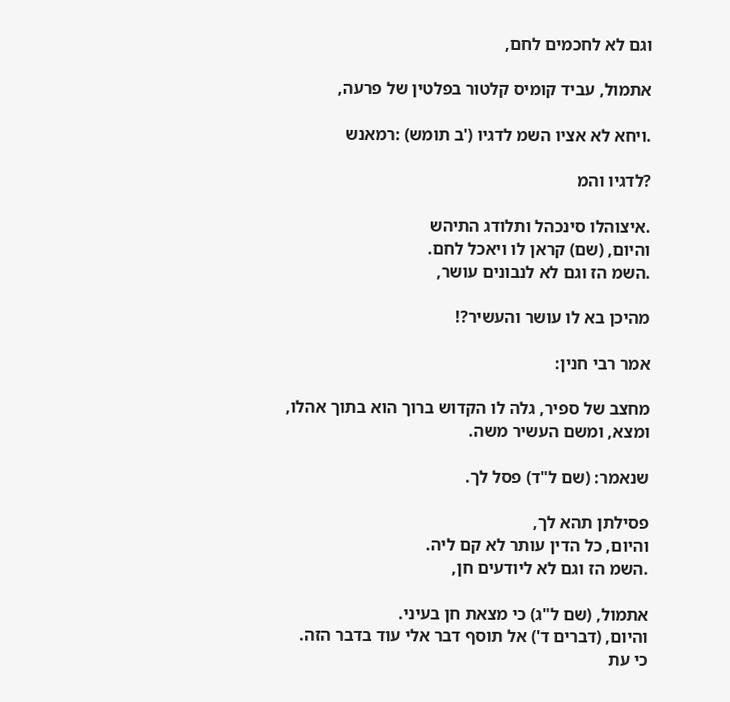וגם לא לחכמים לחם,

אתמול, עביד קומיס קלטור בפלטין של פרעה,

.ויחא לא אציו השמ לדגיו ('ב תומש) :רמאנש

?לדגיו והמ

.איצוהלו סינכהל ותלודג התיהש
והיום, (שם) קראן לו ויאכל לחם.
.השמ הז וגם לא לנבונים עושר,

מהיכן בא לו עושר והעשיר?!

אמר רבי חנין:

מחצב של ספיר, גלה לו הקדוש ברוך הוא בתוך אהלו,
ומצא, ומשם העשיר משה.

שנאמר: (שם ל"ד) פסל לך.

פסילתן תהא לך,
והיום, כל הדין עותר לא קם ליה.
.השמ הז וגם לא ליודעים חן,

אתמול, (שם ל"ג) כי מצאת חן בעיני.
והיום, (דברים ד') אל תוסף דבר אלי עוד בדבר הזה.
כי עת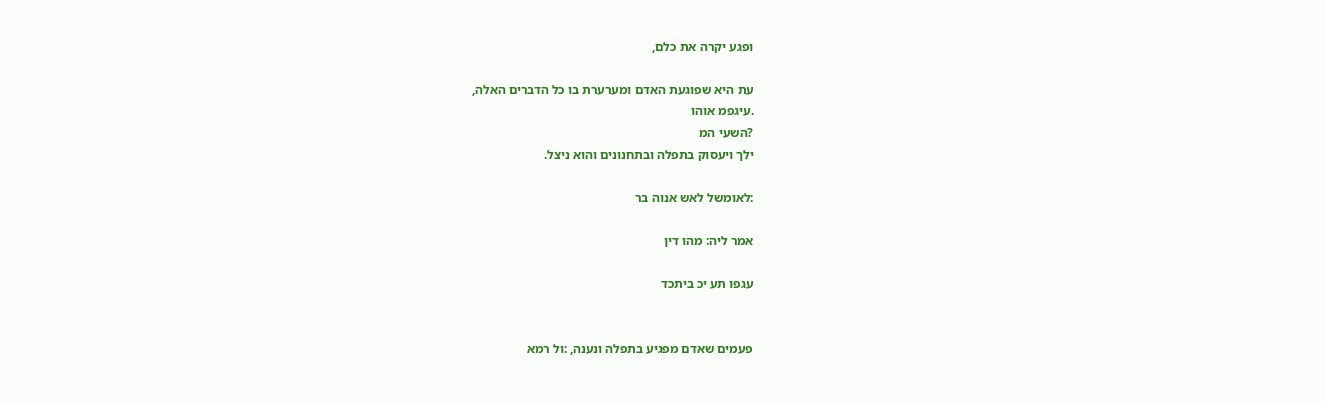ופגע יקרה את כלם,

עת היא שפוגעת האדם ומערערת בו כל הדברים האלה,
.עיגפמ אוהו
?השעי המ
ילך ויעסוק בתפלה ובתחנונים והוא ניצל.

:לאומשל לאש אנוה בר

אמר ליה: מהו דין

עגפו תע יכ ביתכד


פעמים שאדם מפגיע בתפלה ונענה, :ול רמא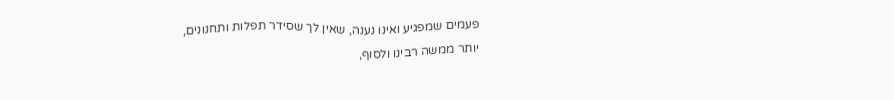פעמים שמפגיע ואינו נענה, שאין לך שסידר תפלות ותחנונים,
יותר ממשה רבינו ולסוף,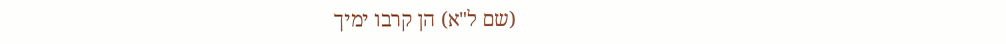(שם ל"א) הן קרבו ימיך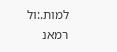למות.:ול רמאנ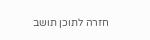חזרה לתוכן תושב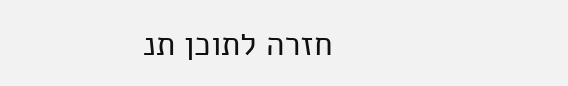חזרה לתוכן תנ